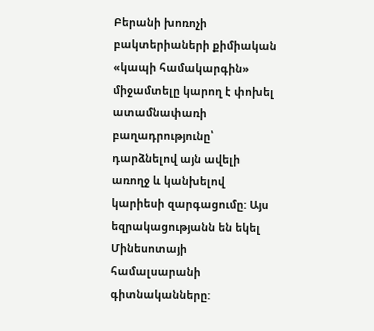Բերանի խոռոչի բակտերիաների քիմիական «կապի համակարգին» միջամտելը կարող է փոխել ատամնափառի բաղադրությունը՝ դարձնելով այն ավելի առողջ և կանխելով կարիեսի զարգացումը: Այս եզրակացությանն են եկել Մինեսոտայի համալսարանի գիտնականները: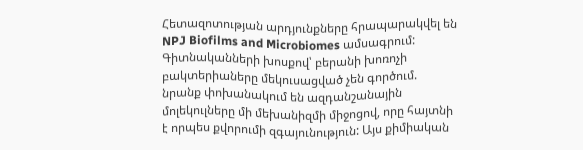Հետազոտության արդյունքները հրապարակվել են NPJ Biofilms and Microbiomes ամսագրում:
Գիտնականների խոսքով՝ բերանի խոռոչի բակտերիաները մեկուսացված չեն գործում. նրանք փոխանակում են ազդանշանային մոլեկուլները մի մեխանիզմի միջոցով, որը հայտնի է որպես քվորումի զգայունություն: Այս քիմիական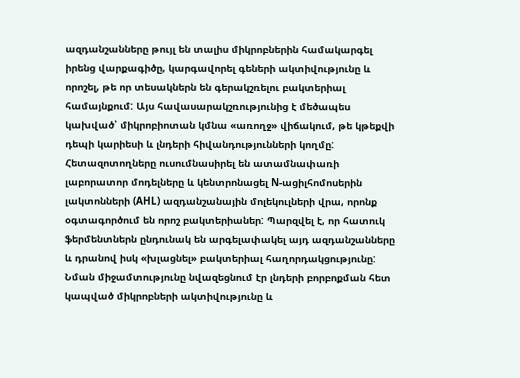ազդանշանները թույլ են տալիս միկրոբներին համակարգել իրենց վարքագիծը, կարգավորել գեների ակտիվությունը և որոշել, թե որ տեսակներն են գերակշռելու բակտերիալ համայնքում: Այս հավասարակշռությունից է մեծապես կախված՝ միկրոբիոտան կմնա «առողջ» վիճակում, թե կթեքվի դեպի կարիեսի և լնդերի հիվանդությունների կողմը:
Հետազոտողները ուսումնասիրել են ատամնափառի լաբորատոր մոդելները և կենտրոնացել N-ացիլհոմոսերին լակտոնների (AHL) ազդանշանային մոլեկուլների վրա, որոնք օգտագործում են որոշ բակտերիաներ: Պարզվել է, որ հատուկ ֆերմենտներն ընդունակ են արգելափակել այդ ազդանշանները և դրանով իսկ «խլացնել» բակտերիալ հաղորդակցությունը:
Նման միջամտությունը նվազեցնում էր լնդերի բորբոքման հետ կապված միկրոբների ակտիվությունը և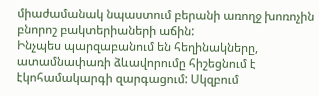միաժամանակ նպաստում բերանի առողջ խոռոչին բնորոշ բակտերիաների աճին:
Ինչպես պարզաբանում են հեղինակները, ատամնափառի ձևավորումը հիշեցնում է էկոհամակարգի զարգացում: Սկզբում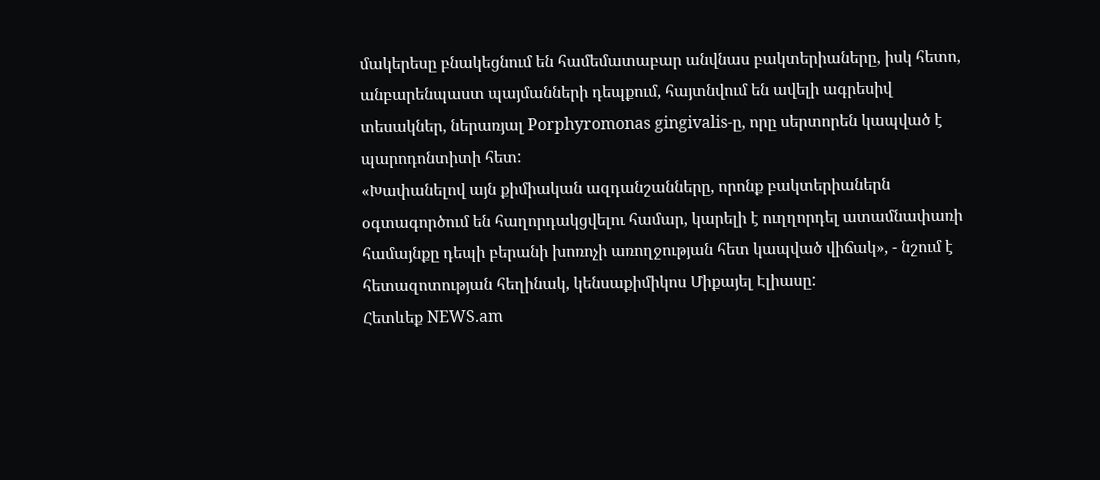մակերեսը բնակեցնում են համեմատաբար անվնաս բակտերիաները, իսկ հետո, անբարենպաստ պայմանների դեպքում, հայտնվում են ավելի ագրեսիվ տեսակներ, ներառյալ Porphyromonas gingivalis-ը, որը սերտորեն կապված է պարոդոնտիտի հետ:
«Խափանելով այն քիմիական ազդանշանները, որոնք բակտերիաներն օգտագործում են հաղորդակցվելու համար, կարելի է ուղղորդել ատամնափառի համայնքը դեպի բերանի խոռոչի առողջության հետ կապված վիճակ», - նշում է հետազոտության հեղինակ, կենսաքիմիկոս Միքայել Էլիասը:
Հետևեք NEWS.am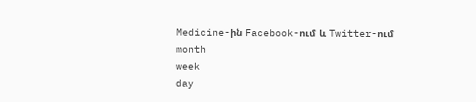Medicine-ին Facebook-ում և Twitter-ում
month
week
day